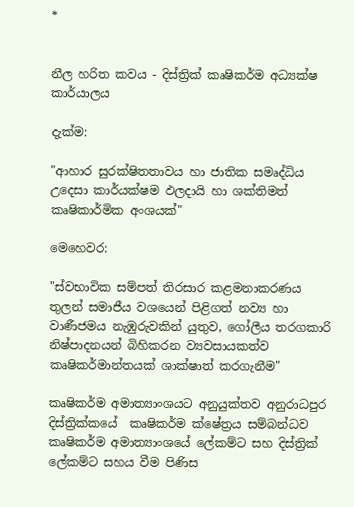*


නීල හරිත කවය - දිස්ත්‍රික් කෘෂිකර්ම අධ්‍යක්ෂ කාර්යාලය

දැක්ම:

"ආහාර සුරක්ෂිතතාවය හා ජාතික සමෘද්ධිය උදෙසා කාර්යක්ෂම ඵලදායි හා ශක්තිමත් කෘෂිකාර්මික අංශයක්"

මෙහෙවර:

"ස්වභාවික සම්පත් තිරසාර කළමනාකරණය තුලන් සමාජීය වශයෙන් පිළිගත් නව්‍ය හා වාණීජමය නැඹුරුවකින් යුතුව, ගෝලීය තරගකාරි නිෂ්පාදනයන් බිහිකරන ව්‍යවසායකත්ව කෘෂිකර්මාන්තයක් ශාක්ෂාත් කරගැනීම"

කෘෂිකර්ම අමාත්‍යාංශයට අනුයුක්තව අනුරාධපුර දිස්ත්‍රික්කයේ  කෘෂිකර්ම ක්ෂේත්‍රය සම්බන්ධව කෘෂිකර්ම අමාත්‍යාංශයේ ලේකම්ට සහ දිස්ත්‍රික් ලේකම්ට සහය වීම පිණිස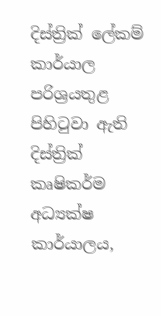දිස්ත්‍රික් ලේකම් කාර්යාල පරිශ්‍රයතුළ පිහිටුවා ඇති දිස්ත්‍රික් කෘෂිකර්ම අධ්‍යක්ෂ කාර්යාලය,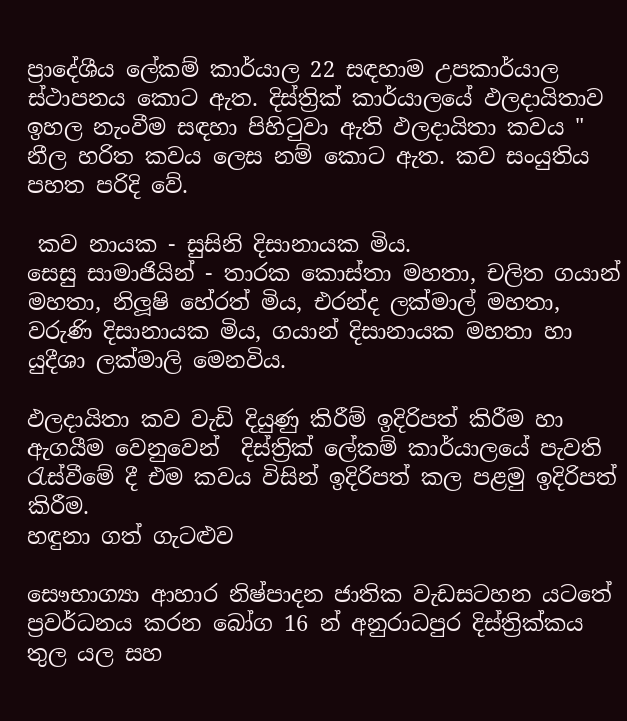ප්‍රාදේශීය ලේකම් කාර්යාල 22 සඳහාම උපකාර්යාල ස්ථාපනය කොට ඇත. දිස්ත්‍රික් කාර්යාලයේ ඵලදායිතාව ඉහල නැංවීම සඳහා පිහිටුවා ඇති ඵලදායිතා කවය " නීල හරිත කවය ලෙස නම් කොට ඇත. කව සංයුතිය පහත පරිදි වේ.

 කව නායක - සුසිනි දිසානායක මිය.
සෙසු සාමාජියින් - තාරක කොස්තා මහතා, චලිත ගයාන් මහතා, නිලූෂි හේරත් මිය, එරන්ද ලක්මාල් මහතා, වරුණි දිසානායක මිය, ගයාන් දිසානායක මහතා හා යුදීශා ලක්මාලි මෙනවිය.

ඵලදායිතා කව වැඩි දියුණු කිරීම් ඉදිරිපත් කිරීම හා ඇගයීම වෙනුවෙන්  දිස්ත්‍රික් ලේකම් කාර්යාලයේ පැවති රැස්වීමේ දී එම කවය විසින් ඉදිරිපත් කල පළමු ඉදිරිපත් කිරීම.
හඳුනා ගත් ගැටළුව

සෞභාග්‍යා ආහාර නිෂ්පාදන ජාතික වැඩසටහන යටතේ ප්‍රවර්ධනය කරන බෝග 16 න් අනුරාධපුර දිස්ත්‍රික්කය තුල යල සහ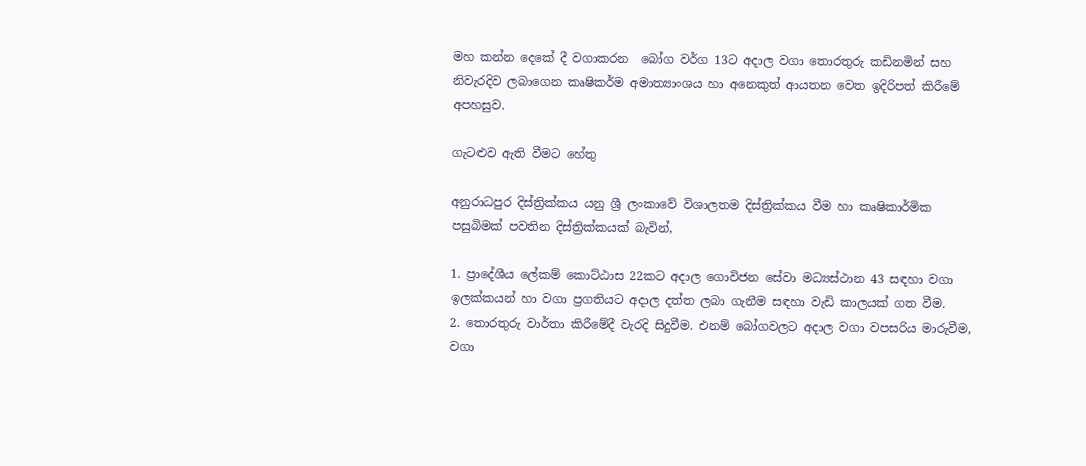මහ කන්න දෙකේ දී වගාකරන  බෝග වර්ග 13ට අදාල වගා තොරතුරු කඩිනමින් සහ නිවැරදිව ලබාගෙන කෘෂිකර්ම අමාත්‍යාංශය හා අනෙකුත් ආයතන වෙත ඉදිරිපත් කිරීමේ අපහසුව.

ගැටළුව ඇති වීමට හේතු

අනුරාධපුර දිස්ත්‍රික්කය යනු ශ්‍රී ලංකාවේ විශාලතම දිස්ත්‍රික්කය වීම හා කෘෂිකාර්මික පසුබිමක් පවතින දිස්ත්‍රික්කයක් බැවින්,

1. ප්‍රාදේශීය ලේකම් කොට්ඨාස 22කට අදාල ගොවිජන සේවා මධ්‍යස්ථාන 43 සඳහා වගා ඉලක්කයන් හා වගා ප්‍රගතියට අදාල දත්ත ලබා ගැනීම සඳහා වැඩි කාලයක් ගත වීම.
2. තොරතුරු වාර්තා කිරීමේදී වැරදි සිදුවීම. එනම් බෝගවලට අදාල වගා වපසරිය මාරුවීම, වගා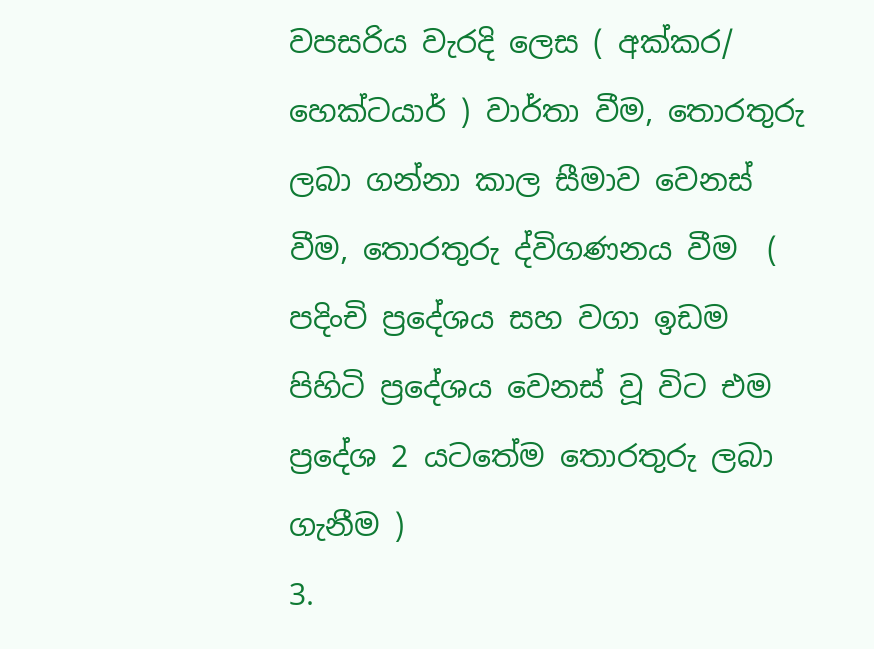වපසරිය වැරදි ලෙස ( අක්කර/ හෙක්ටයාර් ) වාර්තා වීම, තොරතුරු ලබා ගන්නා කාල සීමාව වෙනස් වීම, තොරතුරු ද්විගණනය වීම  ( පදිංචි ප්‍රදේශය සහ වගා ඉඩම පිහිටි ප්‍රදේශය වෙනස් වූ විට එම ප්‍රදේශ 2 යටතේම තොරතුරු ලබා ගැනීම )
3.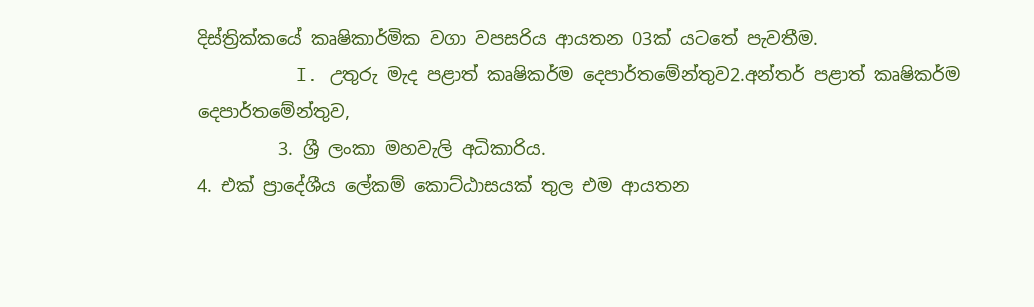දිස්ත්‍රික්කයේ කෘෂිකාර්මික වගා වපසරිය ආයතන 03ක් යටතේ පැවතීම.
         I. උතුරු මැද පළාත් කෘෂිකර්ම දෙපාර්තමේන්තුව2.අන්තර් පළාත් කෘෂිකර්ම දෙපාර්තමේන්තුව,
         3. ශ්‍රී ලංකා මහවැලි අධිකාරිය.
4. එක් ප්‍රාදේශීය ලේකම් කොට්ඨාසයක් තුල එම ආයතන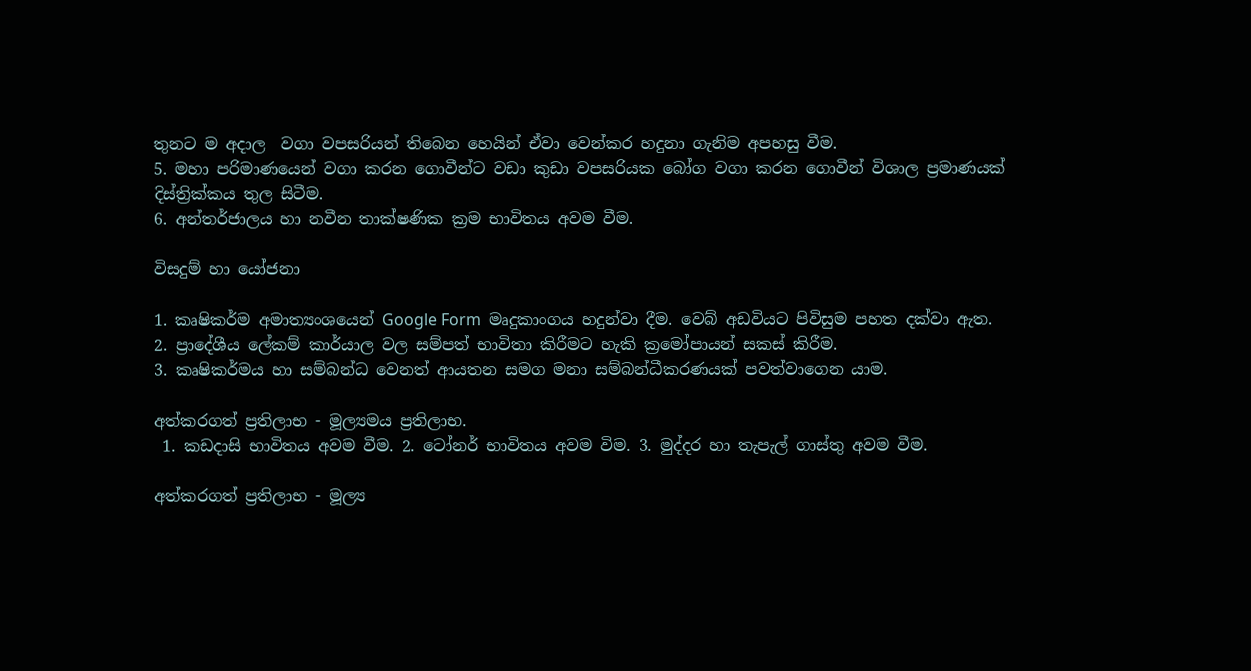තුනට ම අදාල  වගා වපසරියන් තිබෙන හෙයින් ඒවා වෙන්කර හදුනා ගැනිම අපහසු වීම.
5. මහා පරිමාණයෙන් වගා කරන ගොවීන්ට වඩා කුඩා වපසරියක බෝග වගා කරන ගොවීන් විශාල ප්‍රමාණයක් දිස්ත්‍රික්කය තුල සිටීම.
6. අන්තර්ජාලය හා නවීන තාක්ෂණික ක්‍රම භාවිතය අවම වීම.

විසදුම් හා යෝජනා

1. කෘෂිකර්ම අමාත්‍යංශයෙන් Google Form  මෘදුකාංගය හදුන්වා දීම. වෙබ් අඩවියට පිවිසුම පහත දක්වා ඇත.
2. ප්‍රාදේශීය ලේකම් කාර්යාල වල සම්පත් භාවිතා කිරීමට හැකි ක්‍රමෝපායන් සකස් කිරීම.
3. කෘෂිකර්මය හා සම්බන්ධ වෙනත් ආයතන සමග මනා සම්බන්ධීකරණයක් පවත්වාගෙන යාම.

අත්කරගත් ප්‍රතිලාභ - මූල්‍යමය ප්‍රතිලාභ.
 1. කඩදාසි භාවිතය අවම වීම. 2. ටෝනර් භාවිතය අවම විම. 3. මුද්දර හා තැපැල් ගාස්තු අවම වීම.

අත්කරගත් ප්‍රතිලාභ - මූල්‍ය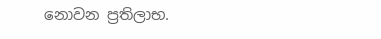නොවන ප්‍රතිලාභ.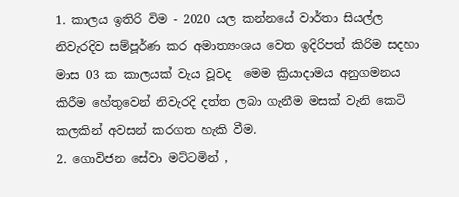1. කාලය ඉතිරි විම - 2020 යල කන්නයේ වාර්තා සියල්ල නිවැරදිව සම්පූර්ණ කර අමාත්‍යංශය වෙත ඉදිරිපත් කිරිම සදහා මාස 03 ක කාලයක් වැය වූවද  මෙම ක්‍රියාදාමය අනුගමනය කිරීම හේතුවෙන් නිවැරදි දත්ත ලබා ගැනීම මසක් වැනි කෙටි කලකින් අවසන් කරගත හැකි වීම.
2. ගොවිජන සේවා මට්ටමින් ,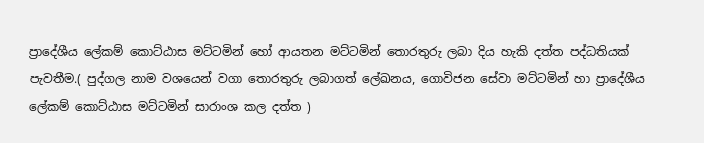ප්‍රාදේශීය ලේකම් කොට්ඨාස මට්ටමින් හෝ ආයතන මට්ටමින් තොරතුරු ලබා දිය හැකි දත්ත පද්ධතියක් පැවතීම.( පුද්ගල නාම වශයෙන් වගා තොරතුරු ලබාගත් ලේඛනය, ගොවිජන සේවා මට්ටමින් හා ප්‍රාදේශීය ලේකම් කොට්ඨාස මට්ටමින් සාරාංශ කල දත්ත )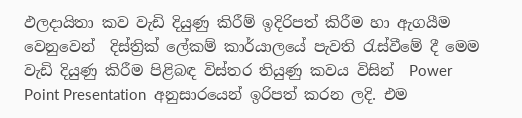ඵලදායිතා කව වැඩි දියුණු කිරීම් ඉදිරිපත් කිරීම හා ඇගයීම වෙනුවෙන්  දිස්ත්‍රික් ලේකම් කාර්යාලයේ පැවති රැස්වීමේ දී මෙම වැඩි දියුණු කිරීම පිළිබඳ විස්තර තියුණු කවය විසින්  Power Point Presentation  අනුසාරයෙන් ඉරිපත් කරන ලදි. එම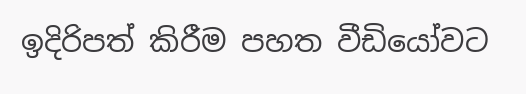ඉදිරිපත් කිරීම පහත වීඩියෝවට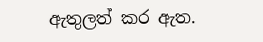ඇතුලත් කර ඇත.